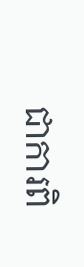ជាការពិ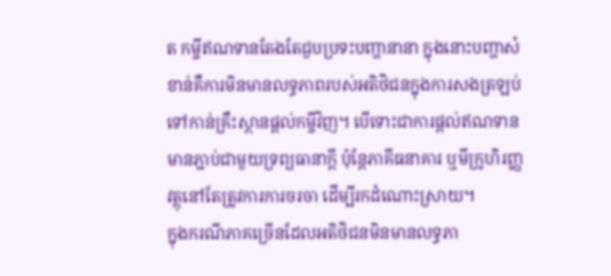ត កម្ចីឥណទានតែងតែជួបប្រទះបញ្ហានានា ក្នុងនោះបញ្ហាសំខាន់គឺការមិនមានលទ្ធភាពរបស់អតិថិជនក្នុងការសងត្រឡប់ទៅកាន់គ្រឹះស្ថានផ្ដល់កម្ចីវិញ។ បើទោះជាការផ្ដល់ឥណទានមានភ្ជាប់ជាមួយទ្រព្យធានាក្ដី ប៉ុន្តែភាគីធនាគារ ឬមីក្រូហិរញ្ញវត្ថុនៅតែត្រូវការការចរចា ដើម្បីរកដំណោះស្រាយ។
ក្នុងករណីភាគច្រើនដែលអតិថិជនមិនមានលទ្ធភា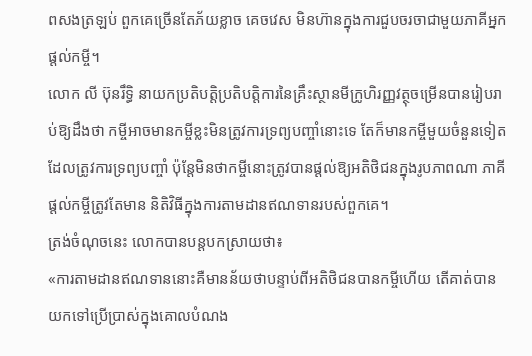ពសងត្រឡប់ ពួកគេច្រើនតែភ័យខ្លាច គេចវេស មិនហ៊ានក្នុងការជួបចរចាជាមួយភាគីអ្នកផ្ដល់កម្ចី។
លោក លី ប៊ុនរឹទ្ធិ នាយកប្រតិបត្តិប្រតិបត្តិការនៃគ្រឹះស្ថានមីក្រូហិរញ្ញវត្ថុចម្រើនបានរៀបរាប់ឱ្យដឹងថា កម្ចីអាចមានកម្ចីខ្លះមិនត្រូវការទ្រព្យបញ្ចាំនោះទេ តែក៏មានកម្ចីមួយចំនួនទៀតដែលត្រូវការទ្រព្យបញ្ចាំ ប៉ុន្តែមិនថាកម្ចីនោះត្រូវបានផ្ដល់ឱ្យអតិថិជនក្នុងរូបភាពណា ភាគីផ្ដល់កម្ចីត្រូវតែមាន និតិវិធីក្នុងការតាមដានឥណទានរបស់ពួកគេ។
ត្រង់ចំណុចនេះ លោកបានបន្តបកស្រាយថា៖
«ការតាមដានឥណទាននោះគឺមានន័យថាបន្ទាប់ពីអតិថិជនបានកម្ចីហើយ តើគាត់បានយកទៅប្រើប្រាស់ក្នុងគោលបំណង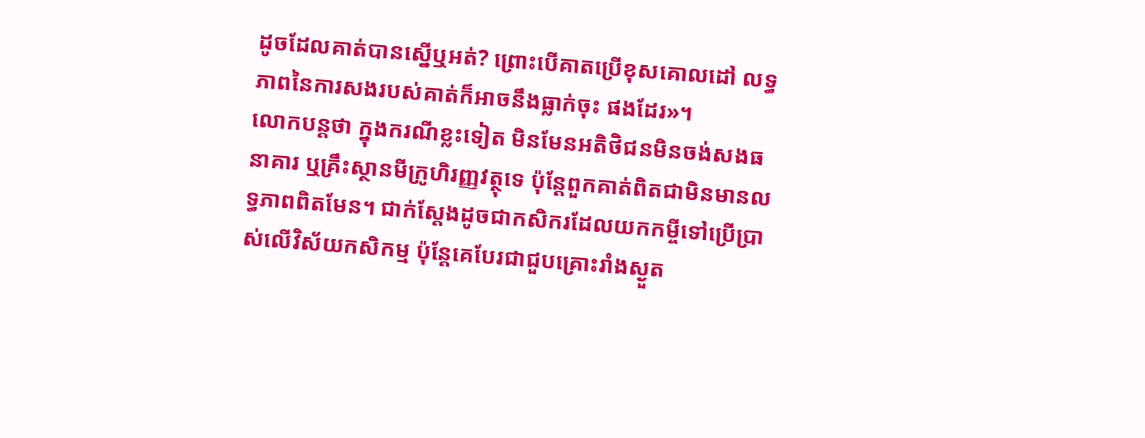ដូចដែលគាត់បានស្នើឬអត់? ព្រោះបើគាតប្រើខុសគោលដៅ លទ្ធភាពនៃការសងរបស់គាត់ក៏អាចនឹងធ្លាក់ចុះ ផងដែរ»។
លោកបន្តថា ក្នុងករណីខ្លះទៀត មិនមែនអតិថិជនមិនចង់សងធនាគារ ឬគ្រឹះស្ថានមីក្រូហិរញ្ញវត្ថុទេ ប៉ុន្តែពួកគាត់ពិតជាមិនមានលទ្ធភាពពិតមែន។ ជាក់ស្ដែងដូចជាកសិករដែលយកកម្ចីទៅប្រើប្រាស់លើវិស័យកសិកម្ម ប៉ុន្តែគេបែរជាជួបគ្រោះរាំងស្ងួត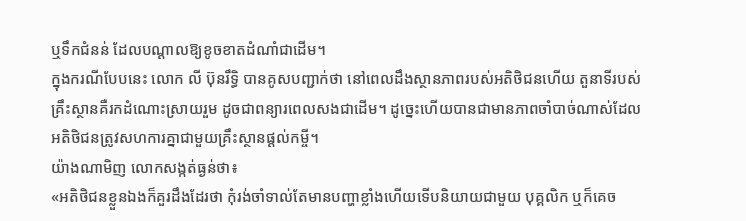ឬទឹកជំនន់ ដែលបណ្ដាលឱ្យខូចខាតដំណាំជាដើម។
ក្នុងករណីបែបនេះ លោក លី ប៊ុនរឹទ្ធិ បានគូសបញ្ជាក់ថា នៅពេលដឹងស្ថានភាពរបស់អតិថិជនហើយ តួនាទីរបស់គ្រឹះស្ថានគឺរកដំណោះស្រាយរួម ដូចជាពន្យារពេលសងជាដើម។ ដូច្នេះហើយបានជាមានភាពចាំបាច់ណាស់ដែលអតិថិជនត្រូវសហការគ្នាជាមួយគ្រឹះស្ថានផ្ដល់កម្ចី។
យ៉ាងណាមិញ លោកសង្កត់ធ្ងន់ថា៖
«អតិថិជនខ្លួនឯងក៏គួរដឹងដែរថា កុំរង់ចាំទាល់តែមានបញ្ហាខ្លាំងហើយទើបនិយាយជាមួយ បុគ្គលិក ឬក៏គេច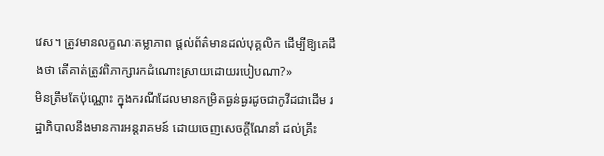វេស។ ត្រូវមានលក្ខណៈតម្លាភាព ផ្ដល់ព័ត៌មានដល់បុគ្គលិក ដើម្បីឱ្យគេដឹងថា តើគាត់ត្រូវពិភាក្សារកដំណោះស្រាយដោយរបៀបណា?»
មិនត្រឹមតែប៉ុណ្ណោះ ក្នុងករណីដែលមានកម្រិតធ្ងន់ធ្ងរដូចជាកូវីដជាដើម រដ្ឋាភិបាលនឹងមានការអន្តរាគមន៍ ដោយចេញសេចក្ដីណែនាំ ដល់គ្រឹះ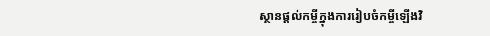ស្ថានផ្ដល់កម្ចីក្នុងការរៀបចំកម្ចីឡើងវិ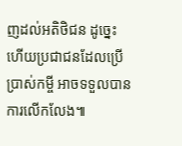ញដល់អតិថិជន ដូច្នេះហើយប្រជាជនដែលប្រើប្រាស់កម្ចី អាចទទួលបានការលើកលែង៕